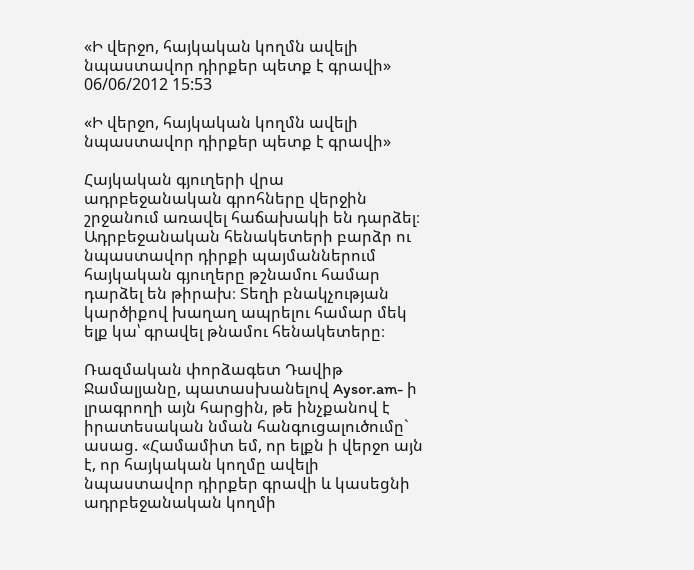«Ի վերջո, հայկական կողմն ավելի նպաստավոր դիրքեր պետք է գրավի»
06/06/2012 15:53

«Ի վերջո, հայկական կողմն ավելի նպաստավոր դիրքեր պետք է գրավի»

Հայկական գյուղերի վրա ադրբեջանական գրոհները վերջին շրջանում առավել հաճախակի են դարձել։ Ադրբեջանական հենակետերի բարձր ու նպաստավոր դիրքի պայմաններում հայկական գյուղերը թշնամու համար դարձել են թիրախ։ Տեղի բնակչության կարծիքով խաղաղ ապրելու համար մեկ ելք կա՝ գրավել թնամու հենակետերը։

Ռազմական փորձագետ Դավիթ Ջամալյանը, պատասխանելով Aysor.am- ի լրագրողի այն հարցին, թե ինչքանով է իրատեսական նման հանգուցալուծումը` ասաց. «Համամիտ եմ, որ ելքն ի վերջո այն է, որ հայկական կողմը ավելի նպաստավոր դիրքեր գրավի և կասեցնի ադրբեջանական կողմի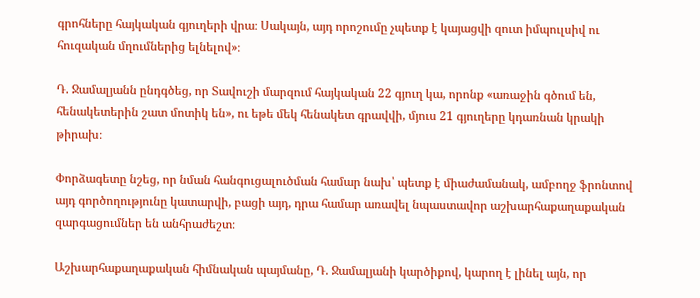գրոհները հայկական գյուղերի վրա։ Սակայն, այդ որոշումը չպետք է կայացվի զուտ իմպուլսիվ ու հուզական մղումներից ելնելով»։

Դ. Ջամալյանն ընդգծեց, որ Տավուշի մարզում հայկական 22 գյուղ կա, որոնք «առաջին գծում են, հենակետերին շատ մոտիկ են», ու եթե մեկ հենակետ գրավվի, մյուս 21 գյուղերը կդառնան կրակի թիրախ։

Փորձագետը նշեց, որ նման հանգուցալուծման համար նախ՝ պետք է միաժամանակ, ամբողջ ֆրոնտով այդ գործողությունը կատարվի, բացի այդ, դրա համար առավել նպաստավոր աշխարհաքաղաքական զարգացումներ են անհրաժեշտ։

Աշխարհաքաղաքական հիմնական պայմանը, Դ. Ջամալյանի կարծիքով, կարող է լինել այն, որ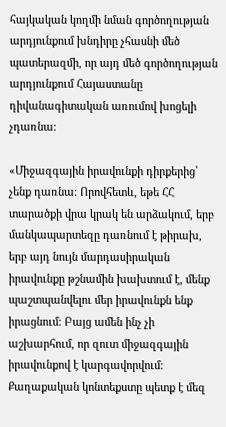հայկական կողմի նման գործողության արդյունքում խնդիրը չհասնի մեծ պատերազմի, որ այդ մեծ գործողության արդյունքում Հայաստանը դիվանագիտական առումով խոցելի չդառնա։

«Միջազգային իրավունքի դիրքերից՝ չենք դառնա։ Որովհետև, եթե ՀՀ տարածքի վրա կրակ են արձակում, երբ մանկապարտեզը դառնում է թիրախ, երբ այդ նույն մարդասիրական իրավունքը թշնամին խախտում է, մենք պաշտպանվելու մեր իրավունքն ենք իրացնում։ Բայց ամեն ինչ չի աշխարհում, որ զուտ միջազգային իրավունքով է կարգավորվում։ Քաղաքական կոնտեքստը պետք է մեզ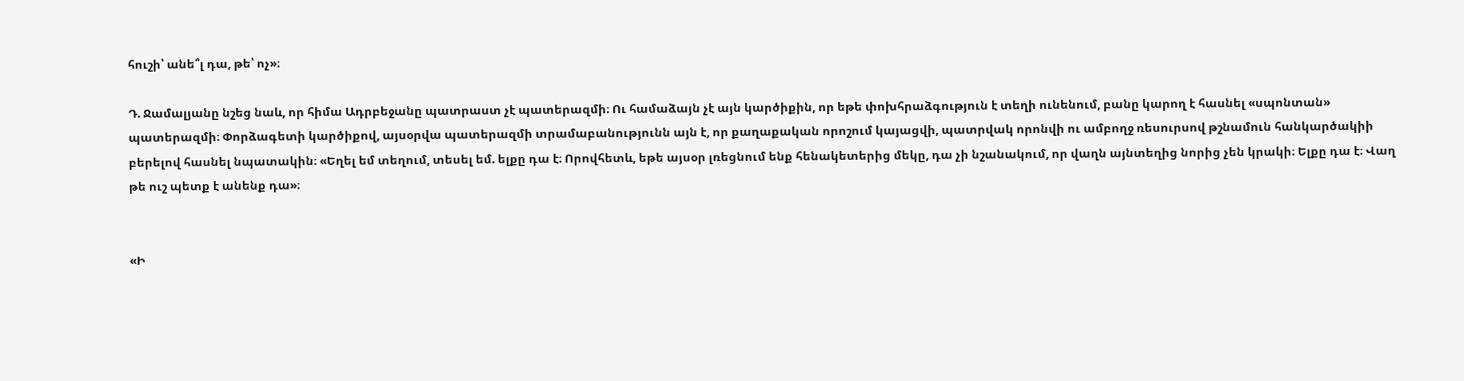հուշի՝ անե՞լ դա, թե՝ ոչ»։

Դ. Ջամալյանը նշեց նաև, որ հիմա Ադրբեջանը պատրաստ չէ պատերազմի։ Ու համաձայն չէ այն կարծիքին, որ եթե փոխհրաձգություն է տեղի ունենում, բանը կարող է հասնել «սպոնտան» պատերազմի։ Փորձագետի կարծիքով, այսօրվա պատերազմի տրամաբանությունն այն է, որ քաղաքական որոշում կայացվի, պատրվակ որոնվի ու ամբողջ ռեսուրսով թշնամուն հանկարծակիի բերելով հասնել նպատակին։ «Եղել եմ տեղում, տեսել եմ. ելքը դա է։ Որովհետև, եթե այսօր լռեցնում ենք հենակետերից մեկը, դա չի նշանակում, որ վաղն այնտեղից նորից չեն կրակի։ Ելքը դա է։ Վաղ թե ուշ պետք է անենք դա»։


«Ի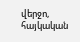վերջո, հայկական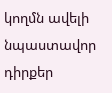կողմն ավելի նպաստավոր դիրքեր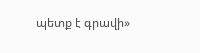պետք է գրավի»